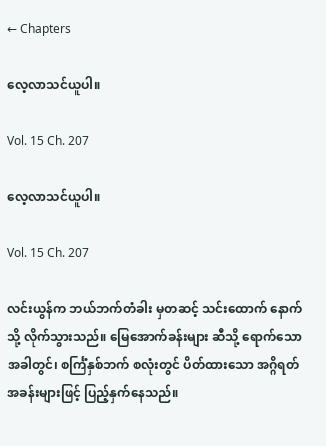← Chapters

လေ့လာသင်ယူပါ။

Vol. 15 Ch. 207

လေ့လာသင်ယူပါ။

Vol. 15 Ch. 207

လင်းယွန်က ဘယ်ဘက်တံခါး မှတဆင့် သင်းထောက် နောက်သို့ လိုက်သွားသည်။ မြေအောက်ခန်းများ ဆီသို့ ရောက်သော အခါတွင်၊ စင်္ကြံနှစ်ဘက် စလုံးတွင် ပိတ်ထားသော အဂ္ဂိရတ် အခန်းများဖြင့် ပြည့်နှက်နေသည်။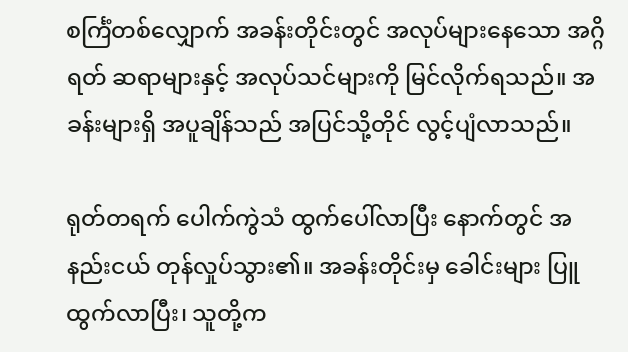စင်္ကြံတစ်လျှောက် အခန်းတိုင်းတွင် အလုပ်များနေသော အဂ္ဂိရတ် ဆရာများနှင့် အလုပ်သင်များကို မြင်လိုက်ရသည်။ အခန်းများရှိ အပူချိန်သည် အပြင်သို့တိုင် လွင့်ပျံလာသည်။

ရုတ်တရက် ပေါက်ကွဲသံ ထွက်ပေါ်လာပြီး နောက်တွင် အနည်းငယ် တုန်လှုပ်သွား၏။ အခန်းတိုင်းမှ ခေါင်းများ ပြူထွက်လာပြီး၊ သူတို့က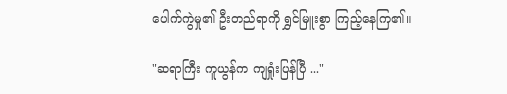ပေါက်ကွဲမှု၏ ဦးတည်ရာကို ရွှင်မြူးစွာ ကြည့်နေကြ၏။

"ဆရာကြီး ကူယွန်က ကျရှုံးပြန်ပြီ ..."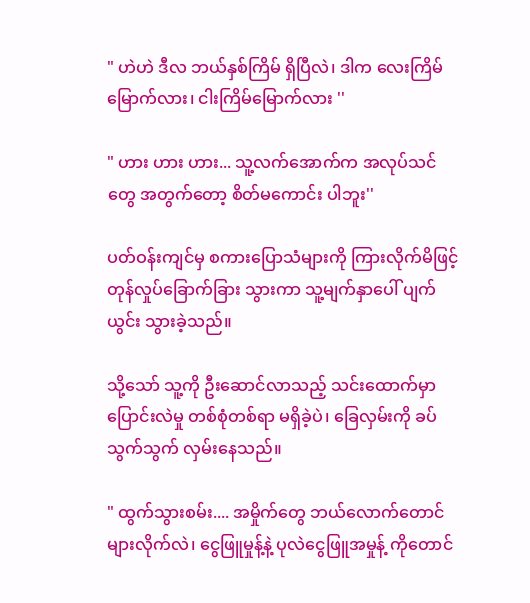" ဟဲဟဲ ဒီလ ဘယ်နှစ်ကြိမ် ရှိပြီလဲ၊ ဒါက လေးကြိမ်မြောက်လား၊ ငါးကြိမ်မြောက်လား ''

" ဟား ဟား ဟား... သူ့လက်အောက်က အလုပ်သင်တွေ အတွက်တော့ စိတ်မကောင်း ပါဘူး''

ပတ်ဝန်းကျင်မှ စကားပြောသံများကို ကြားလိုက်မိဖြင့် တုန်လှုပ်ခြောက်ခြား သွားကာ သူ့မျက်နှာပေါ် ပျက်ယွင်း သွားခဲ့သည်။

သို့သော် သူ့ကို ဦးဆောင်လာသည့် သင်းထောက်မှာ ပြောင်းလဲမှု တစ်စုံတစ်ရာ မရှိခဲ့ပဲ၊ ခြေလှမ်းကို ခပ်သွက်သွက် လှမ်းနေသည်။

" ထွက်သွားစမ်း.... အမှိုက်တွေ ဘယ်လောက်တောင် များလိုက်လဲ၊ ငွေဖြူမှုန့်နဲ့ ပုလဲငွေဖြူအမှုန့် ကိုတောင်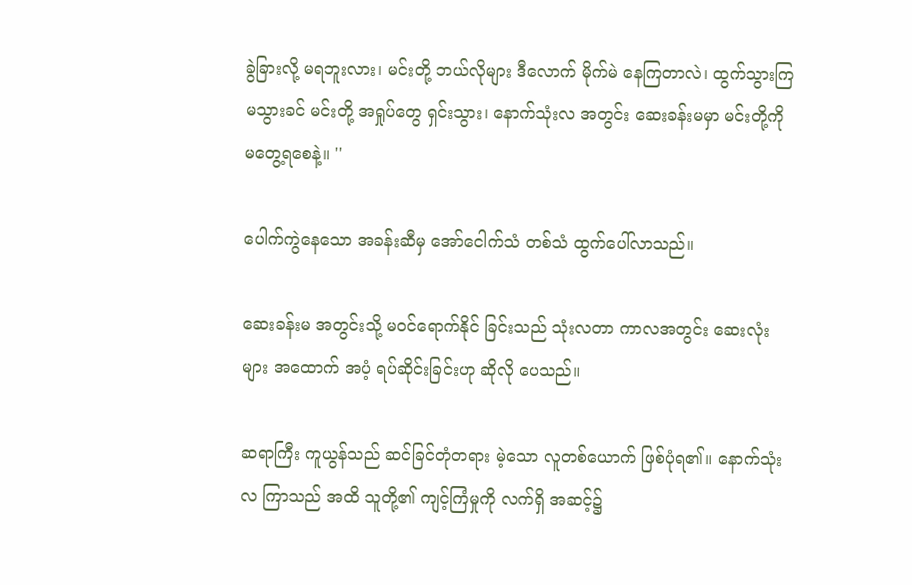ခွဲခြားလို့ မရဘူးလား၊ မင်းတို့ ဘယ်လိုများ ဒီလောက် မိုက်မဲ နေကြတာလဲ၊ ထွက်သွားကြ မသွားခင် မင်းတို့ အရှုပ်တွေ ရှင်းသွား၊ နောက်သုံးလ အတွင်း ဆေးခန်းမမှာ မင်းတို့ကို မတွေ့ရစေနဲ့။ ''

ပေါက်ကွဲနေသော အခန်းဆီမှ အော်ငေါက်သံ တစ်သံ ထွက်ပေါ်လာသည်။

ဆေးခန်းမ အတွင်းသို့ မ၀င်ရောက်နိုင် ခြင်းသည် သုံးလတာ ကာလအတွင်း ဆေးလုံးများ အထောက် အပံ့ ရပ်ဆိုင်းခြင်းဟု ဆိုလို ပေသည်။

ဆရာကြီး ကူယွန်သည် ဆင်ခြင်တုံတရား မဲ့သော လူတစ်ယောက် ဖြစ်ပုံရ၏။ နောက်သုံးလ ကြာသည် အထိ သူတို့၏ ကျင့်ကြံမှုကို လက်ရှိ အဆင့်၌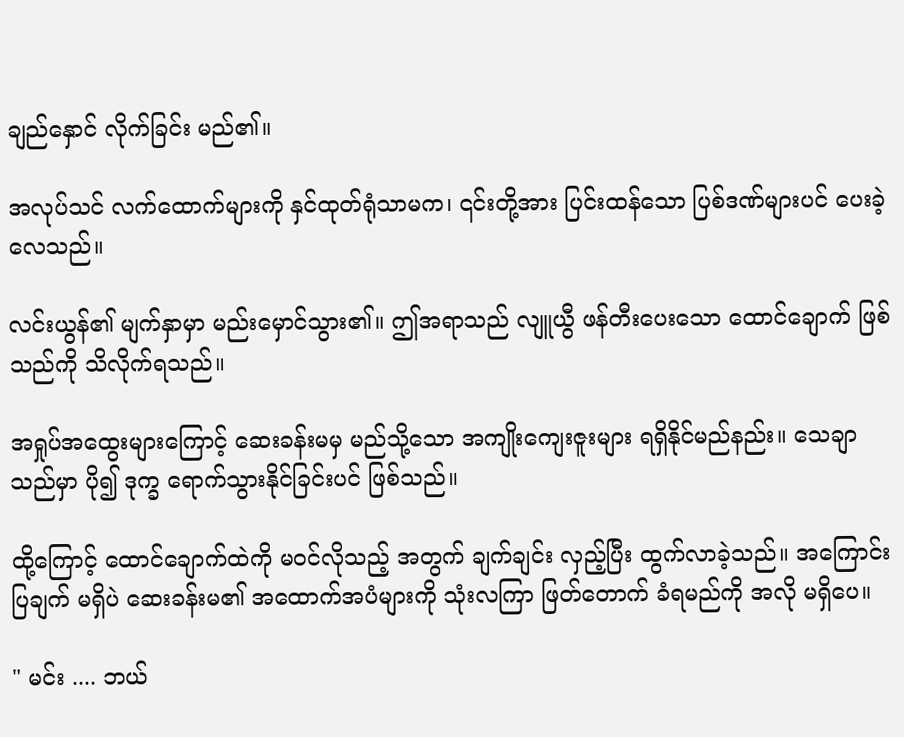ချည်နှောင် လိုက်ခြင်း မည်၏။

အလုပ်သင် လက်ထောက်များကို နှင်ထုတ်ရုံသာမက၊ ၎င်းတို့အား ပြင်းထန်သော ပြစ်ဒဏ်များပင် ပေးခဲ့လေသည်။

လင်းယွန်၏ မျက်နှာမှာ မည်းမှောင်သွား၏။ ဤအရာသည် လျူယွီ ဖန်တီးပေးသော ထောင်ချောက် ဖြစ်သည်ကို သိလိုက်ရသည်။

အရှုပ်အထွေးများကြောင့် ဆေးခန်းမမှ မည်သို့သော အကျိုးကျေးဇူးများ ရရှိနိုင်မည်နည်း။ သေချာသည်မှာ ပို၍ ဒုက္ခ ရောက်သွားနိုင်ခြင်းပင် ဖြစ်သည်။

ထို့ကြောင့် ထောင်ချောက်ထဲကို မဝင်လိုသည့် အတွက် ချက်ချင်း လှည့်ပြီး ထွက်လာခဲ့သည်။ အကြောင်းပြချက် မရှိပဲ ဆေးခန်းမ၏ အထောက်အပံများကို သုံးလကြာ ဖြတ်တောက် ခံရမည်ကို အလို မရှိပေ။

" မင်း .... ဘယ်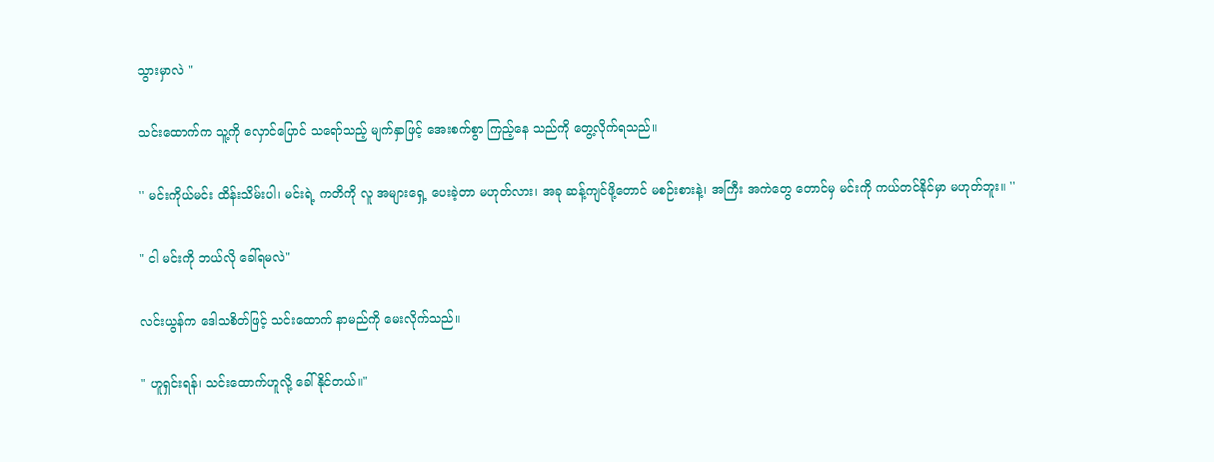သွားမှာလဲ "

သင်းထောက်က သူ့ကို လှောင်ပြောင် သရော်သည့် မျက်နှာဖြင့် အေးစက်စွာ ကြည့်နေ သည်ကို တွေ့လိုက်ရသည်။

'' မင်းကိုယ်မင်း ထိန်းသိမ်းပါ၊ မင်းရဲ့ ကတိကို လူ အများရှေ့ ပေးခဲ့တာ မဟုတ်လား၊ အခု ဆန့်ကျင်ဖို့တောင် မစဉ်းစားနဲ့၊ အကြီး အကဲတွေ တောင်မှ မင်းကို ကယ်တင်နိုင်မှာ မဟုတ်ဘူး။ ''

" ငါ မင်းကို ဘယ်လို ခေါ်ရမလဲ"

လင်းယွန်က ဒေါသစိတ်ဖြင့် သင်းထောက် နာမည်ကို မေးလိုက်သည်။

" ဟူရှင်းရန်၊ သင်းထောက်ဟူလို့ ခေါ်နိုင်တယ်။"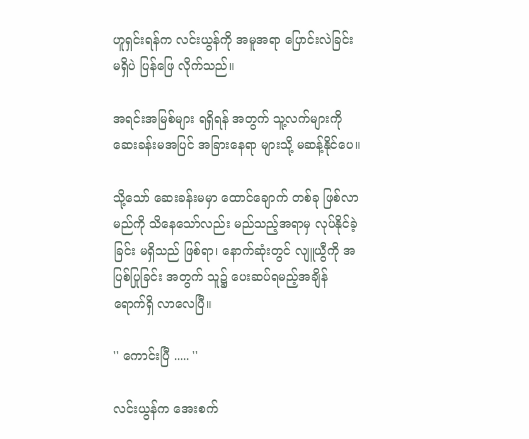ဟူရှင်းရန်က လင်းယွန်ကို အမူအရာ ပြောင်းလဲခြင်း မရှိပဲ ပြန်ဖြေ လိုက်သည်။

အရင်းအမြစ်များ ရရှိရန် အတွက် သူ့လက်များကို ဆေးခန်းမအပြင် အခြားနေရာ များသို့ မဆန့်နိုင်ပေ။

သို့သော် ဆေးခန်းမမှာ ထောင်ချောက် တစ်ခု ဖြစ်လာမည်ကို သိနေသော်လည်း မည်သည့်အရာမှ လုပ်နိုင်ခဲ့ခြင်း မရှိသည် ဖြစ်ရာ၊ နောက်ဆုံးတွင် လျူယွီကို အပြစ်ပြုခြင်း အတွက် သူ၌ ပေးဆပ်ရမည့်အချိန် ရောက်ရှိ လာလေပြီ။

'' ကောင်းပြီ ..... ''

လင်းယွန်က အေးစက်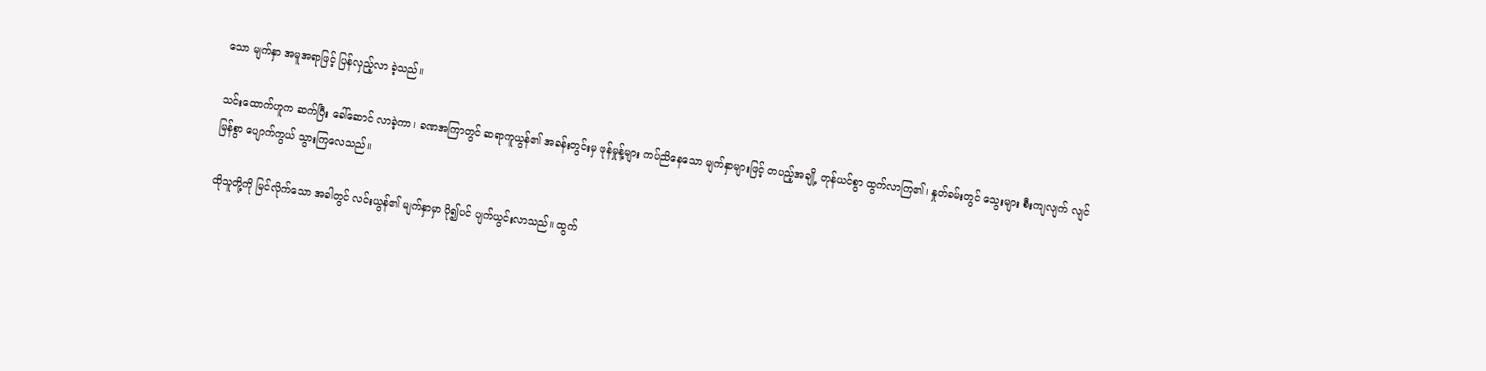သော မျက်နှာ အမူအရာဖြင့် ပြန်လှည့်လာ ခဲ့သည်။

သင်းထောက်ဟူက ဆက်ပြီး ခေါ်ဆောင် လာခဲ့ကာ၊ ခဏအကြာတွင် ဆရာကူယွန်၏ အခန်းတွင်းမှ ဖုန်မှုန့်များ ကပ်ညိနေသော မျက်နှာများဖြင့် တပည့်အချို့ တုန်ယင်စွာ ထွက်လာကြ၏၊ နှုတ်ခမ်းတွင် သွေးများ စီးကျလျက် လျင်မြန်စွာ ပျောက်ကွယ် သွားကြလေသည်။

ထိုသူတို့ကို မြင်လိုက်သော အခါတွင် လင်းယွန်၏ မျက်နှာမှာ ပို၍ပင် ပျက်ယွင်းလာသည်။ ထွက်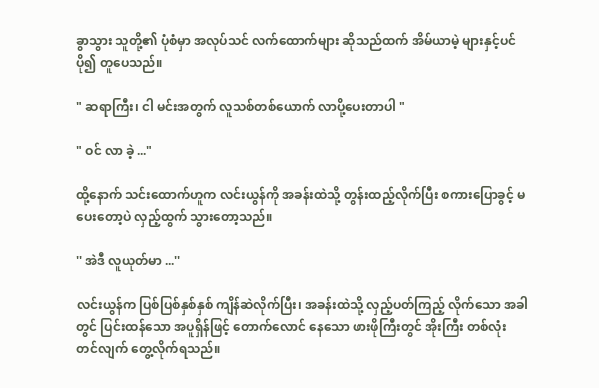ခွာသွား သူတို့၏ ပုံစံမှာ အလုပ်သင် လက်ထောက်များ ဆိုသည်ထက် အိမ်ယာမဲ့ များနှင့်ပင် ပို၍ တူပေသည်။

" ဆရာကြီး၊ ငါ မင်းအတွက် လူသစ်တစ်ယောက် လာပို့ပေးတာပါ "

" ဝင် လာ ခဲ့ ..."

ထို့နောက် သင်းထောက်ဟူက လင်းယွန်ကို အခန်းထဲသို့ တွန်းထည့်လိုက်ပြီး စကားပြောခွင့် မပေးတော့ပဲ လှည့်ထွက် သွားတော့သည်။

'' အဲဒီ လူယုတ်မာ ...''

လင်းယွန်က ပြစ်ပြစ်နှစ်နှစ် ကျိန်ဆဲလိုက်ပြီး၊ အခန်းထဲသို့ လှည့်ပတ်ကြည့် လိုက်သော အခါတွင် ပြင်းထန်သော အပူရှိန်ဖြင့် တောက်လောင် နေသော ဖားဖိုကြီးတွင် အိုးကြီး တစ်လုံး တင်လျက် တွေ့လိုက်ရသည်။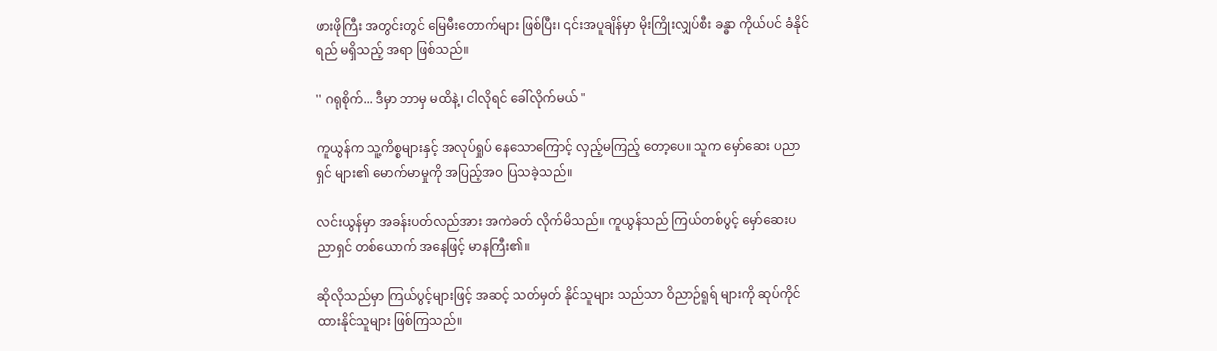ဖားဖိုကြီး အတွင်းတွင် မြေမီးတောက်များ ဖြစ်ပြီး၊ ၎င်းအပူချိန်မှာ မိုးကြိုးလျှပ်စီး ခန္ဓာ ကိုယ်ပင် ခံနိုင်ရည် မရှိသည့် အရာ ဖြစ်သည်။

'' ဂရုစိုက်... ဒီမှာ ဘာမှ မထိနဲ့၊ ငါလိုရင် ခေါ်လိုက်မယ် "

ကူယွန်က သူ့ကိစ္စများနှင့် အလုပ်ရှုပ် နေသောကြောင့် လှည့်မကြည့် တော့ပေ။ သူက မှော်ဆေး ပညာရှင် များ၏ မောက်မာမှုကို အပြည့်အဝ ပြသခဲ့သည်။

လင်းယွန်မှာ အခန်းပတ်လည်အား အကဲခတ် လိုက်မိသည်။ ကူယွန်သည် ကြယ်တစ်ပွင့် မှော်ဆေးပညာရှင် တစ်ယောက် အနေဖြင့် မာနကြီး၏။

ဆိုလိုသည်မှာ ကြယ်ပွင့်များဖြင့် အဆင့် သတ်မှတ် နိုင်သူများ သည်သာ ဝိညာဉ်ရူရ် များကို ဆုပ်ကိုင် ထားနိုင်သူများ ဖြစ်ကြသည်။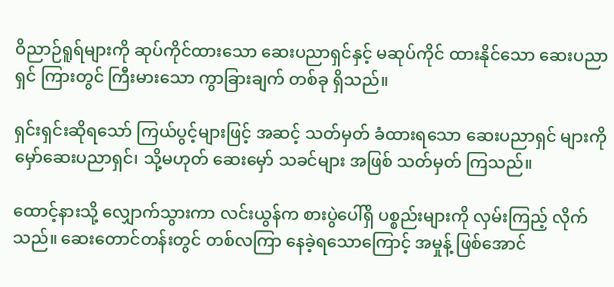ဝိညာဉ်ရူရ်များကို ဆုပ်ကိုင်ထားသော ဆေးပညာရှင်နှင့် မဆုပ်ကိုင် ထားနိုင်သော ဆေးပညာရှင် ကြားတွင် ကြီးမားသော ကွာခြားချက် တစ်ခု ရှိသည်။

ရှင်းရှင်းဆိုရသော် ကြယ်ပွင့်များဖြင့် အဆင့် သတ်မှတ် ခံထားရသော ဆေးပညာရှင် များကို မှော်ဆေးပညာရှင်၊ သို့မဟုတ် ဆေးမှော် သခင်များ အဖြစ် သတ်မှတ် ကြသည်။

ထောင့်နားသို့ လျှောက်သွားကာ လင်းယွန်က စားပွဲပေါ်ရှိ ပစ္စည်းများကို လှမ်းကြည့် လိုက်သည်။ ဆေးတောင်တန်းတွင် တစ်လကြာ နေခဲ့ရသောကြောင့် အမှုန့် ဖြစ်အောင်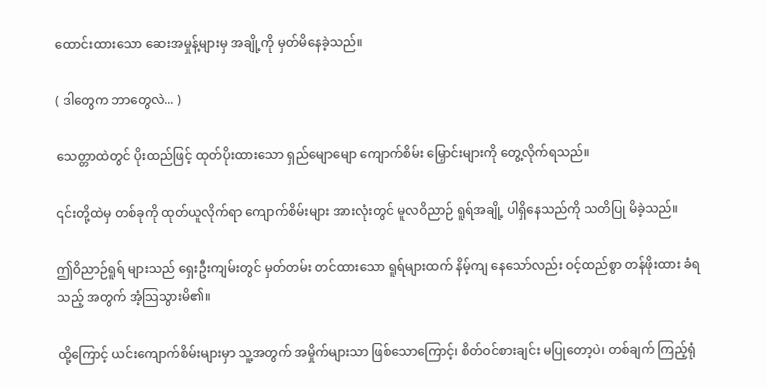ထောင်းထားသော ဆေးအမှုန့်များမှ အချို့ကို မှတ်မိနေခဲ့သည်။

( ဒါတွေက ဘာတွေလဲ... )

သေတ္တာထဲတွင် ပိုးထည်ဖြင့် ထုတ်ပိုးထားသော ရှည်မျောမျော ကျောက်စိမ်း မြှောင်းများကို တွေ့လိုက်ရသည်။

၎င်းတို့ထဲမှ တစ်ခုကို ထုတ်ယူလိုက်ရာ ကျောက်စိမ်းများ အားလုံးတွင် မူလဝိညာဉ် ရူရ်အချို့ ပါရှိနေသည်ကို သတိပြု မိခဲ့သည်။

ဤဝိညာဉ်ရူရ် များသည် ရှေးဦးကျမ်းတွင် မှတ်တမ်း တင်ထားသော ရူရ်များထက် နိမ့်ကျ နေသော်လည်း ဝင့်ထည်စွာ တန်ဖိုးထား ခံရသည့် အတွက် အံ့သြသွားမိ၏။

ထို့ကြောင့် ယင်းကျောက်စိမ်းများမှာ သူ့အတွက် အမှိုက်များသာ ဖြစ်သောကြောင့်၊ စိတ်ဝင်စားချင်း မပြုတော့ပဲ၊ တစ်ချက် ကြည့်ရုံ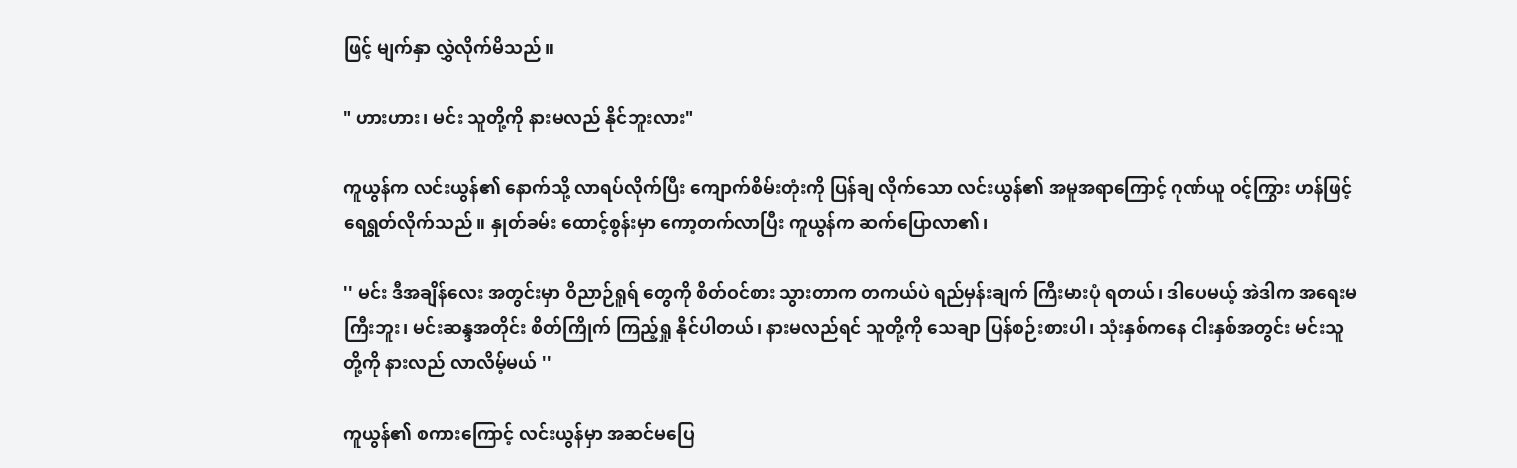ဖြင့် မျက်နှာ လွှဲလိုက်မိသည်။

" ဟားဟား၊ မင်း သူတို့ကို နားမလည် နိုင်ဘူးလား"

ကူယွန်က လင်းယွန်၏ နောက်သို့ လာရပ်လိုက်ပြီး ကျောက်စိမ်းတုံးကို ပြန်ချ လိုက်သော လင်းယွန်၏ အမူအရာကြောင့် ဂုဏ်ယူ ဝင့်ကြွား ဟန်ဖြင့် ရေရွတ်လိုက်သည်။ နှုတ်ခမ်း ထောင့်စွန်းမှာ ကော့တက်လာပြီး ကူယွန်က ဆက်ပြောလာ၏၊

'' မင်း ဒီအချိန်လေး အတွင်းမှာ ဝိညာဉ်ရူရ် တွေကို စိတ်ဝင်စား သွားတာက တကယ်ပဲ ရည်မှန်းချက် ကြီးမားပုံ ရတယ်၊ ဒါပေမယ့် အဲဒါက အရေးမကြီးဘူး၊ မင်းဆန္ဒအတိုင်း စိတ်ကြိုက် ကြည့်ရှု နိုင်ပါတယ်၊ နားမလည်ရင် သူတို့ကို သေချာ ပြန်စဉ်းစားပါ၊ သုံးနှစ်ကနေ ငါးနှစ်အတွင်း မင်းသူတို့ကို နားလည် လာလိမ့်မယ် ''

ကူယွန်၏ စကားကြောင့် လင်းယွန်မှာ အဆင်မပြေ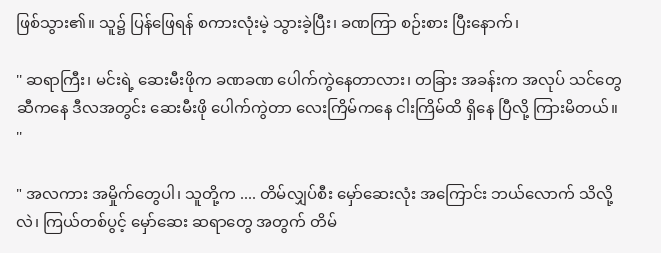ဖြစ်သွား၏။ သူ၌ ပြန်ဖြေရန် စကားလုံးမဲ့ သွားခဲ့ပြီး၊ ခဏကြာ စဉ်းစား ပြီးနောက်၊

'' ဆရာကြီး၊ မင်းရဲ့ ဆေးမီးဖိုက ခဏခဏ ပေါက်ကွဲနေတာလား၊ တခြား အခန်းက အလုပ် သင်တွေ ဆီကနေ ဒီလအတွင်း ဆေးမီးဖို ပေါက်ကွဲတာ လေးကြိမ်ကနေ ငါးကြိမ်ထိ ရှိနေ ပြီလို့ ကြားမိတယ်။ ''

" အလကား အမှိုက်တွေပါ၊ သူတို့က .... တိမ်လျှပ်စီး မှော်ဆေးလုံး အကြောင်း ဘယ်လောက် သိလို့လဲ၊ ကြယ်တစ်ပွင့် မှော်ဆေး ဆရာတွေ အတွက် တိမ်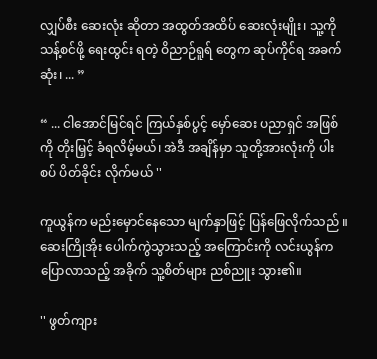လျှပ်စီး ဆေးလုံး ဆိုတာ အထွတ်အထိပ် ဆေးလုံးမျိုး၊ သူ့ကို သန့်စင်ဖို့ ရေးထွင်း ရတဲ့ ဝိညာဉ်ရူရ် တွေက ဆုပ်ကိုင်ရ အခက်ဆုံး၊ ... ”

“ ... ငါအောင်မြင်ရင် ကြယ်နှစ်ပွင့် မှော်ဆေး ပညာရှင် အဖြစ်ကို တိုးမြှင့် ခံရလိမ့်မယ်၊ အဲဒီ အချိန်မှာ သူတို့အားလုံးကို ပါးစပ် ပိတ်ခိုင်း လိုက်မယ် ''

ကူယွန်က မည်းမှောင်နေသော မျက်နှာဖြင့် ပြန်ဖြေလိုက်သည် ။ ဆေးကြိုအိုး ပေါက်ကွဲသွားသည့် အကြောင်းကို လင်းယွန်က ပြောလာသည့် အခိုက် သူ့စိတ်များ ညစ်ညူး သွား၏။

'' ဖွတ်ကျား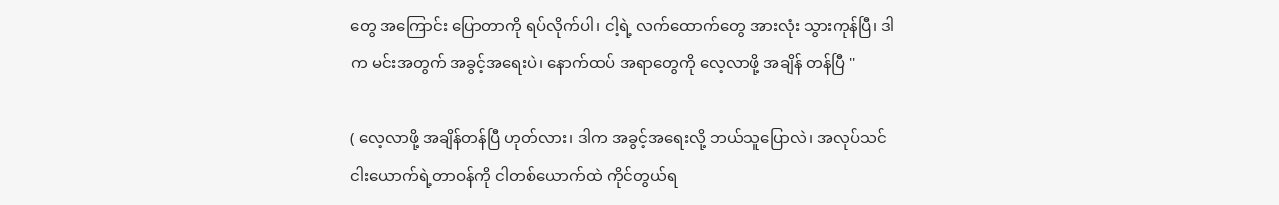တွေ အကြောင်း ပြောတာကို ရပ်လိုက်ပါ၊ ငါ့ရဲ့ လက်ထောက်တွေ အားလုံး သွားကုန်ပြီ၊ ဒါက မင်းအတွက် အခွင့်အရေးပဲ၊ နောက်ထပ် အရာတွေကို လေ့လာဖို့ အချိန် တန်ပြီ ''

( လေ့လာဖို့ အချိန်တန်ပြီ ဟုတ်လား၊ ဒါက အခွင့်အရေးလို့ ဘယ်သူပြောလဲ၊ အလုပ်သင် ငါးယောက်ရဲ့တာဝန်ကို ငါတစ်ယောက်ထဲ ကိုင်တွယ်ရ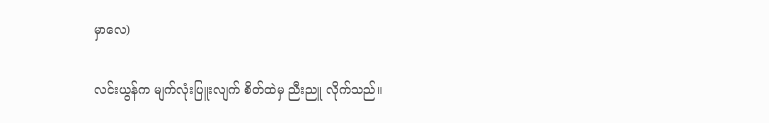မှာလေ)

လင်းယွန်က မျက်လုံးပြူးလျက် စိတ်ထဲမှ ညီးညူ လိုက်သည်။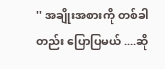'' အချိုးအစားကို တစ်ခါတည်း ပြောပြမယ် ....ဆို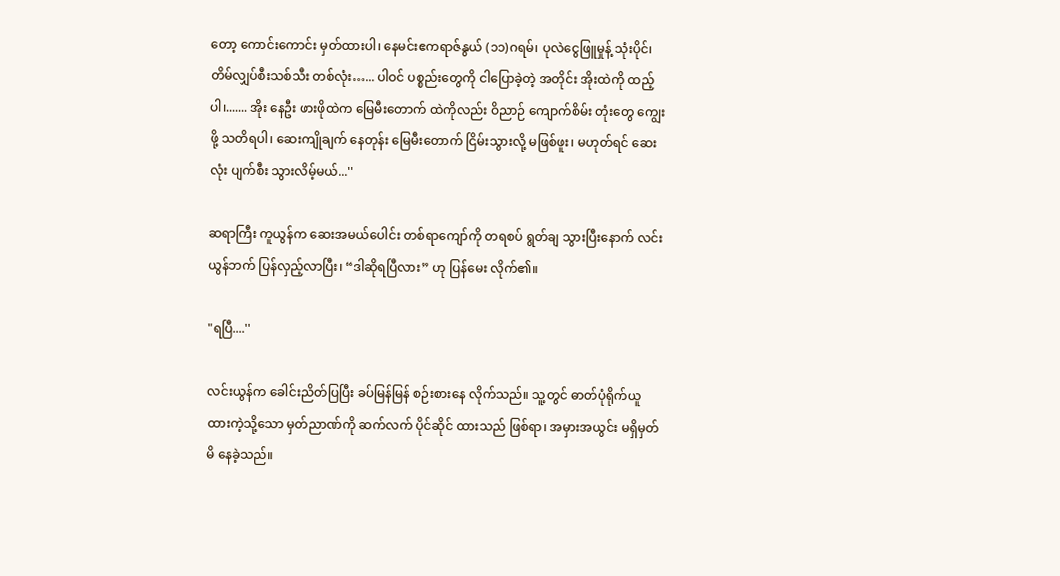တော့ ကောင်းကောင်း မှတ်ထားပါ၊ နေမင်းဧကရာဇ်နွယ် (၁၁)ဂရမ်၊ ပုလဲငွေဖြူမှုန့် သုံးပိုင်၊ တိမ်လျှပ်စီးသစ်သီး တစ်လုံး…... ပါဝင် ပစ္စည်းတွေကို ငါပြောခဲ့တဲ့ အတိုင်း အိုးထဲကို ထည့်ပါ၊....... အိုး နေဦး ဖားဖိုထဲက မြေမီးတောက် ထဲကိုလည်း ဝိညာဉ် ကျောက်စိမ်း တုံးတွေ ကျွေးဖို့ သတိရပါ၊ ဆေးကျိုချက် နေတုန်း မြေမီးတောက် ငြိမ်းသွားလို့ မဖြစ်ဖူး၊ မဟုတ်ရင် ဆေးလုံး ပျက်စီး သွားလိမ့်မယ်...''

ဆရာကြီး ကူယွန်က ဆေးအမယ်ပေါင်း တစ်ရာကျော်ကို တရစပ် ရွတ်ချ သွားပြီးနောက် လင်းယွန်ဘက် ပြန်လှည့်လာပြီး၊ “ဒါဆိုရပြီလား” ဟု ပြန်မေး လိုက်၏။

"ရပြီ....''

လင်းယွန်က ခေါင်းညိတ်ပြပြီး ခပ်မြန်မြန် စဉ်းစားနေ လိုက်သည်။ သူ့တွင် ဓာတ်ပုံရိုက်ယူ ထားကဲ့သို့သော မှတ်ညာဏ်ကို ဆက်လက် ပိုင်ဆိုင် ထားသည် ဖြစ်ရာ၊ အမှားအယွင်း မရှိမှတ်မိ နေခဲ့သည်။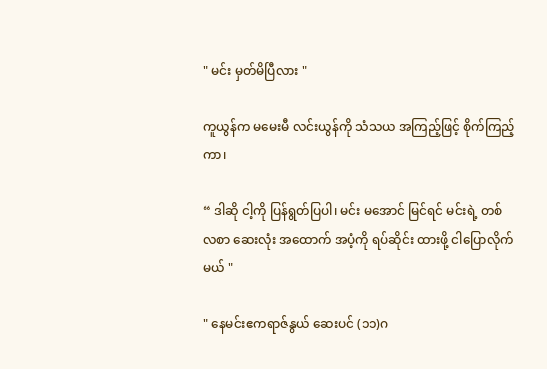" မင်း မှတ်မိပြီလား "

ကူယွန်က မမေးမီ လင်းယွန်ကို သံသယ အကြည့်ဖြင့် စိုက်ကြည့်ကာ၊

“ ဒါဆို ငါ့ကို ပြန်ရွတ်ပြပါ၊ မင်း မအောင် မြင်ရင် မင်းရဲ့ တစ်လစာ ဆေးလုံး အထောက် အပံ့ကို ရပ်ဆိုင်း ထားဖို့ ငါပြောလိုက်မယ် "

" နေမင်းဧကရာဇ်နွယ် ဆေးပင် (၁၁)ဂ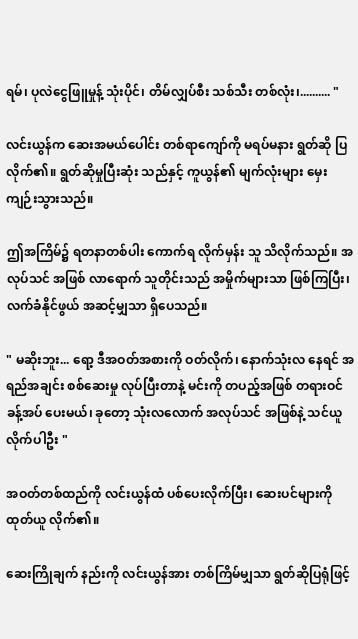ရမ်၊ ပုလဲငွေဖြူမှုန့် သုံးပိုင်၊ တိမ်လျှပ်စီး သစ်သီး တစ်လုံး၊.......... "

လင်းယွန်က ဆေးအမယ်ပေါင်း တစ်ရာကျော်ကို မရပ်မနား ရွတ်ဆို ပြလိုက်၏။ ရွတ်ဆိုမှုပြီးဆုံး သည်နှင့် ကူယွန်၏ မျက်လုံးများ မှေး ကျဉ်းသွားသည်။

ဤအကြိမ်၌ ရတနာတစ်ပါး ကောက်ရ လိုက်မှန်း သူ သိလိုက်သည်။ အလုပ်သင် အဖြစ် လာရောက် သူတိုင်းသည် အမှိုက်များသာ ဖြစ်ကြပြီး၊ လက်ခံနိုင်ဖွယ် အဆင့်မျှသာ ရှိပေသည်။

" မဆိုးဘူး... ရော့ ဒီအဝတ်အစားကို ဝတ်လိုက်၊ နောက်သုံးလ နေရင် အရည်အချင်း စစ်ဆေးမှု လုပ်ပြီးတာနဲ့ မင်းကို တပည့်အဖြစ် တရားဝင် ခန့်အပ် ပေးမယ်၊ ခုတော့ သုံးလလောက် အလုပ်သင် အဖြစ်နဲ့ သင်ယူ လိုက်ပါဦး "

အဝတ်တစ်ထည်ကို လင်းယွန်ထံ ပစ်ပေးလိုက်ပြီး၊ ဆေးပင်များကို ထုတ်ယူ လိုက်၏။

ဆေးကြိုချက် နည်းကို လင်းယွန်အား တစ်ကြိမ်မျှသာ ရွတ်ဆိုပြရုံဖြင့်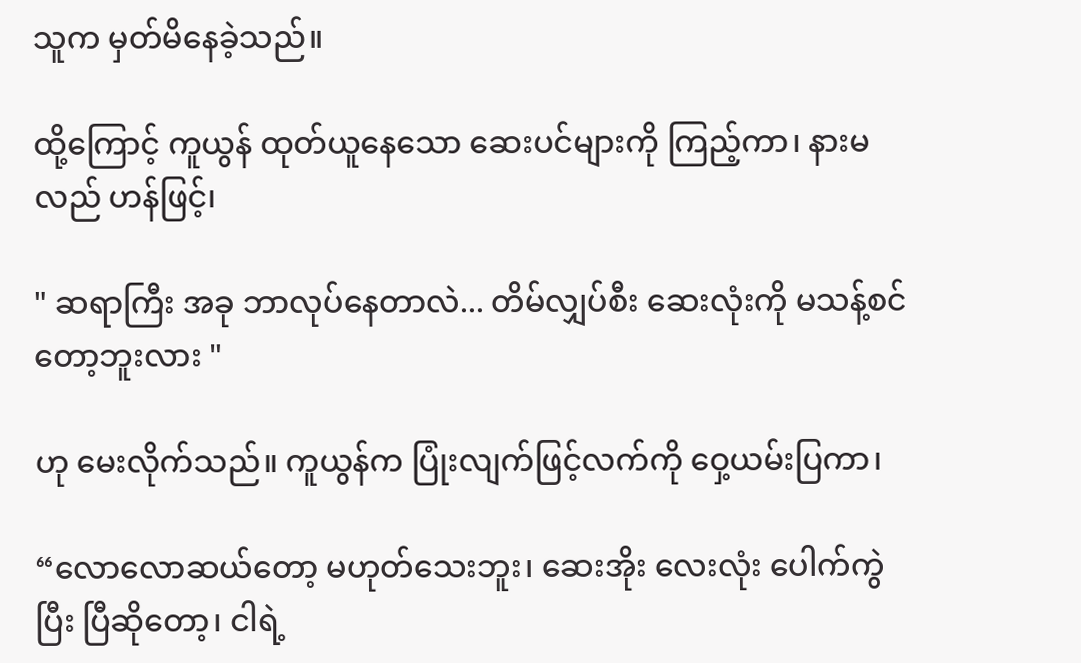သူက မှတ်မိနေခဲ့သည်။

ထို့ကြောင့် ကူယွန် ထုတ်ယူနေသော ဆေးပင်များကို ကြည့်ကာ၊ နားမလည် ဟန်ဖြင့်၊

" ဆရာကြီး အခု ဘာလုပ်နေတာလဲ... တိမ်လျှပ်စီး ဆေးလုံးကို မသန့်စင် တော့ဘူးလား "

ဟု မေးလိုက်သည်။ ကူယွန်က ပြုံးလျက်ဖြင့်လက်ကို ဝှေ့ယမ်းပြကာ၊

“လောလောဆယ်တော့ မဟုတ်သေးဘူး၊ ဆေးအိုး လေးလုံး ပေါက်ကွဲပြီး ပြီဆိုတော့၊ ငါရဲ့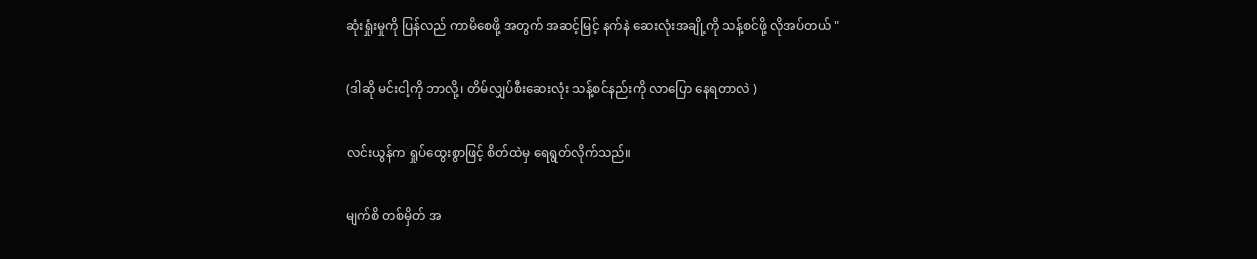ဆုံးရှုံးမှုကို ပြန်လည် ကာမိစေဖို့ အတွက် အဆင့်မြင့် နက်နဲ ဆေးလုံးအချို့ကို သန့်စင်ဖို့ လိုအပ်တယ် "

(ဒါဆို မင်းငါ့ကို ဘာလို့၊ တိမ်လျှပ်စီးဆေးလုံး သန့်စင်နည်းကို လာပြော နေရတာလဲ )

လင်းယွန်က ရှုပ်ထွေးစွာဖြင့် စိတ်ထဲမှ ရေရွတ်လိုက်သည်။

မျက်စိ တစ်မှိတ် အ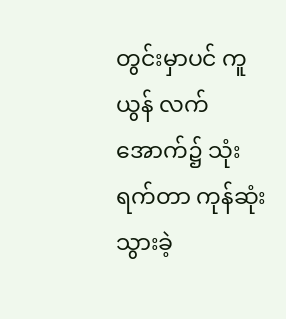တွင်းမှာပင် ကူယွန် လက်အောက်၌ သုံးရက်တာ ကုန်ဆုံး သွားခဲ့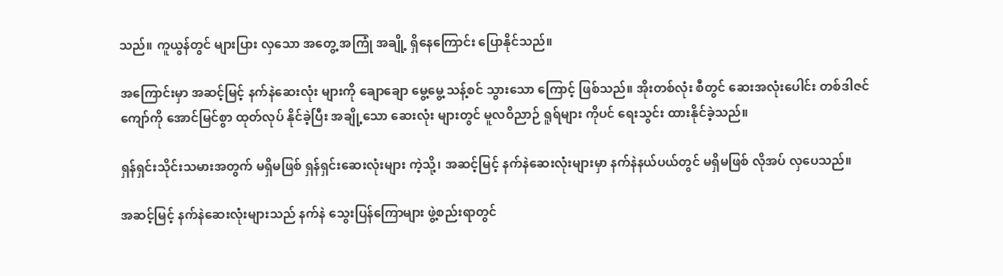သည်။ ကူယွန်တွင် များပြား လှသော အတွေ့ အကြုံ အချို့ ရှိနေကြောင်း ပြောနိုင်သည်။

အကြောင်းမှာ အဆင့်မြင့် နက်နဲဆေးလုံး များကို ချောချော မွေ့မွေ့ သန့်စင် သွားသော ကြောင့် ဖြစ်သည်။ အိုးတစ်လုံး စီတွင် ဆေးအလုံးပေါင်း တစ်ဒါဇင်ကျော်ကို အောင်မြင်စွာ ထုတ်လုပ် နိုင်ခဲ့ပြီး အချို့သော ဆေးလုံး များတွင် မူလဝိညာဉ် ရူရ်များ ကိုပင် ရေးသွင်း ထားနိုင်ခဲ့သည်။

ရှန်ရှင်းသိုင်းသမားအတွက် မရှိမဖြစ် ရှန်ရှင်းဆေးလုံးများ ကဲ့သို့၊ အဆင့်မြင့် နက်နဲဆေးလုံးများမှာ နက်နဲနယ်ပယ်တွင် မရှိမဖြစ် လိုအပ် လှပေသည်။

အဆင့်မြင့် နက်နဲဆေးလုံးများသည် နက်နဲ သွေးပြန်ကြောများ ဖွဲ့စည်းရာတွင်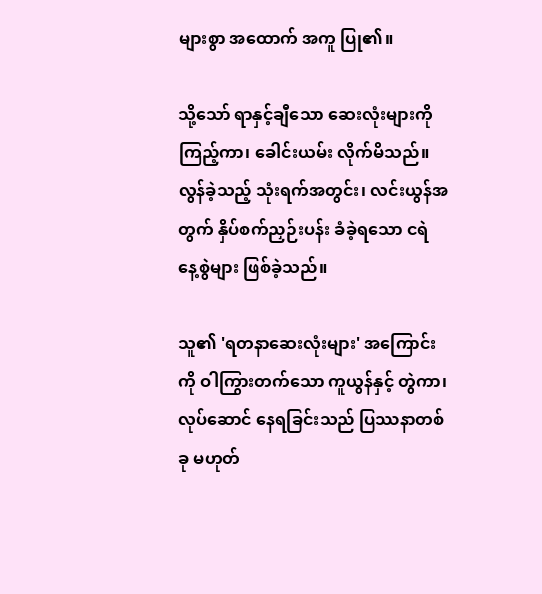များစွာ အထောက် အကူ ပြု၏။

သို့သော် ရာနှင့်ချီသော ဆေးလုံးများကို ကြည့်ကာ၊ ခေါင်းယမ်း လိုက်မိသည်။ လွန်ခဲ့သည့် သုံးရက်အတွင်း၊ လင်းယွန်အတွက် နှိပ်စက်ညှဉ်းပန်း ခံခဲ့ရသော ငရဲ နေ့စွဲများ ဖြစ်ခဲ့သည်။

သူ၏ 'ရတနာဆေးလုံးများ' အကြောင်းကို ဝါကြွားတက်သော ကူယွန်နှင့် တွဲကာ၊ လုပ်ဆောင် နေရခြင်းသည် ပြဿနာတစ်ခု မဟုတ်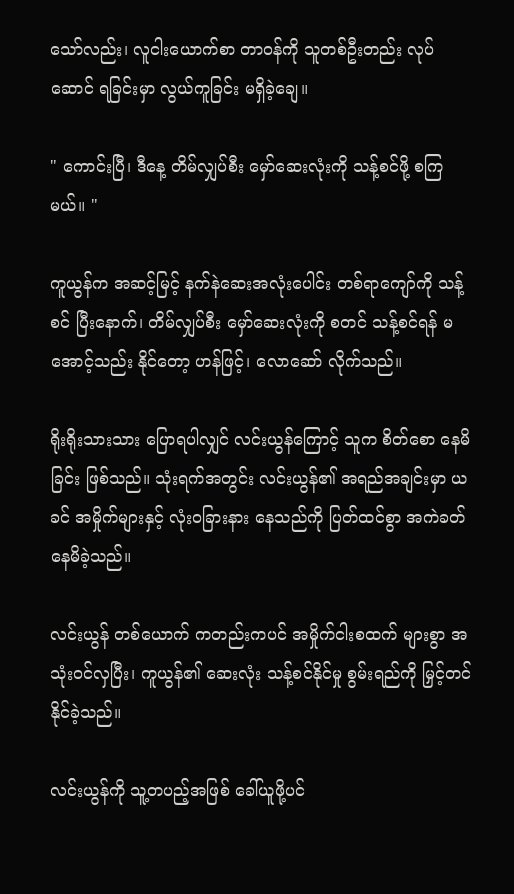သော်လည်း၊ လူငါးယောက်စာ တာဝန်ကို သူတစ်ဦးတည်း လုပ်ဆောင် ရခြင်းမှာ လွယ်ကူခြင်း မရှိခဲ့ချေ။

" ကောင်းပြီ၊ ဒီနေ့ တိမ်လျှပ်စီး မှော်ဆေးလုံးကို သန့်စင်ဖို့ စကြမယ်။ "

ကူယွန်က အဆင့်မြင့် နက်နဲဆေးအလုံးပေါင်း တစ်ရာကျော်ကို သန့်စင် ပြီးနောက်၊ တိမ်လျှပ်စီး မှော်ဆေးလုံးကို စတင် သန့်စင်ရန် မအောင့်သည်း နိုင်တော့ ဟန်ဖြင့်၊ လောဆော် လိုက်သည်။

ရိုးရိုးသားသား ပြောရပါလျှင် လင်းယွန်ကြောင့် သူက စိတ်စော နေမိခြင်း ဖြစ်သည်။ သုံးရက်အတွင်း လင်းယွန်၏ အရည်အချင်းမှာ ယခင် အမှိုက်များနှင့် လုံးဝခြားနား နေသည်ကို ပြတ်ထင်စွာ အကဲခတ် နေမိခဲ့သည်။

လင်းယွန် တစ်ယောက် ကတည်းကပင် အမှိုက်ငါးစထက် များစွာ အသုံးဝင်လှပြီး၊ ကူယွန်၏ ဆေးလုံး သန့်စင်နိုင်မှု စွမ်းရည်ကို မြှင့်တင် နိုင်ခဲ့သည်။

လင်းယွန်ကို သူ့တပည့်အဖြစ် ခေါ်ယူဖို့ပင်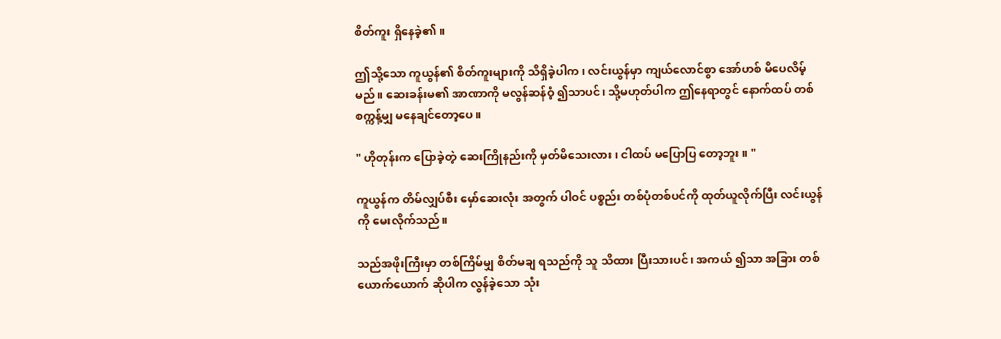စိတ်ကူး ရှိနေခဲ့၏။

ဤသို့သော ကူယွန်၏ စိတ်ကူးများကို သိရှိခဲ့ပါက၊ လင်းယွန်မှာ ကျယ်လောင်စွာ အော်ဟစ် မိပေလိမ့်မည်။ ဆေးခန်းမ၏ အာဏာကို မလွန်ဆန်ဝံ့ ၍သာပင်၊ သို့မဟုတ်ပါက ဤနေရာတွင် နောက်ထပ် တစ်စက္ကန့်မျှ မနေချင်တော့ပေ။

" ဟိုတုန်းက ပြောခဲ့တဲ့ ဆေးကြိုနည်းကို မှတ်မိသေးလား၊ ငါထပ် မပြောပြ တော့ဘူး။ "

ကူယွန်က တိမ်လျှပ်စီး မှော်ဆေးလုံး အတွက် ပါဝင် ပစ္စည်း တစ်ပုံတစ်ပင်ကို ထုတ်ယူလိုက်ပြီး လင်းယွန်ကို မေးလိုက်သည်။

သည်အဖိုးကြီးမှာ တစ်ကြိမ်မျှ စိတ်မချ ရသည်ကို သူ သိထား ပြီးသားပင်၊ အကယ် ၍သာ အခြား တစ်ယောက်ယောက် ဆိုပါက လွန်ခဲ့သော သုံး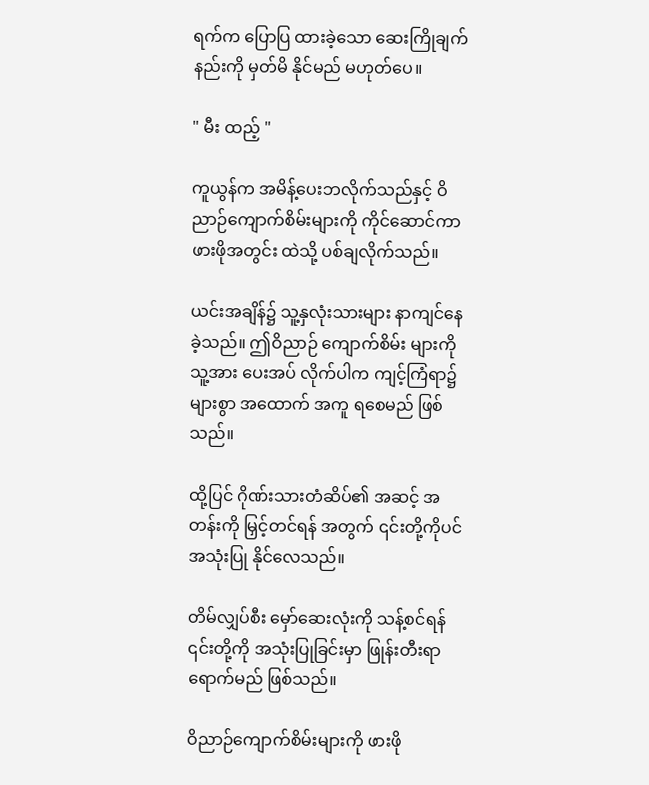ရက်က ပြောပြ ထားခဲ့သော ဆေးကြိုချက် နည်းကို မှတ်မိ နိုင်မည် မဟုတ်ပေ။

" မီး ထည့် "

ကူယွန်က အမိန့်ပေးဘလိုက်သည်နှင့် ဝိညာဉ်ကျောက်စိမ်းများကို ကိုင်ဆောင်ကာ ဖားဖိုအတွင်း ထဲသို့ ပစ်ချလိုက်သည်။

ယင်းအချိန်၌ သူ့နှလုံးသားများ နာကျင်နေခဲ့သည်။ ဤဝိညာဉ် ကျောက်စိမ်း များကို သူ့အား ပေးအပ် လိုက်ပါက ကျင့်ကြံရာ၌ များစွာ အထောက် အကူ ရစေမည် ဖြစ်သည်။

ထို့ပြင် ဂိုဏ်းသားတံဆိပ်၏ အဆင့် အတန်းကို မြှင့်တင်ရန် အတွက် ၎င်းတို့ကိုပင် အသုံးပြု နိုင်လေသည်။

တိမ်လျှပ်စီး မှော်ဆေးလုံးကို သန့်စင်ရန် ၎င်းတို့ကို အသုံးပြုခြင်းမှာ ဖြုန်းတီးရာ ရောက်မည် ဖြစ်သည်။

ဝိညာဉ်ကျောက်စိမ်းများကို ဖားဖို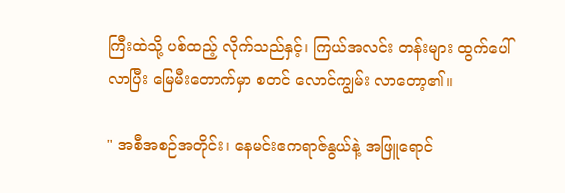ကြီးထဲသို့ ပစ်ထည့် လိုက်သည်နှင့်၊ ကြယ်အလင်း တန်းများ ထွက်ပေါ် လာပြီး မြေမီးတောက်မှာ စတင် လောင်ကျွမ်း လာတော့၏။

" အစီအစဉ်အတိုင်း၊ နေမင်းဧကရာဇ်နွယ်နဲ့ အဖြူရောင်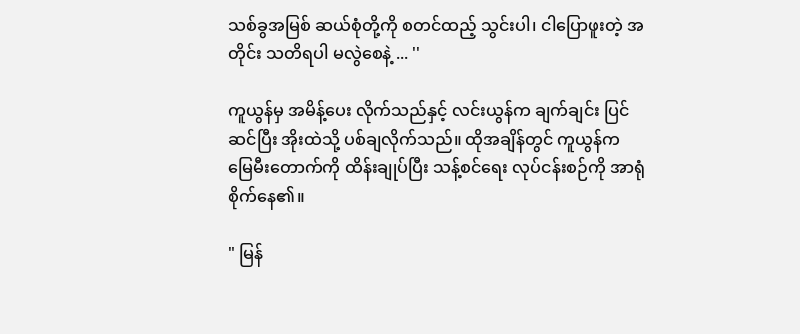သစ်ခွအမြစ် ဆယ်စုံတို့ကို စတင်ထည့် သွင်းပါ၊ ငါပြောဖူးတဲ့ အတိုင်း သတိရပါ မလွဲစေနဲ့ ... ''

ကူယွန်မှ အမိန့်ပေး လိုက်သည်နှင့် လင်းယွန်က ချက်ချင်း ပြင်ဆင်ပြီး အိုးထဲသို့ ပစ်ချလိုက်သည်။ ထိုအချိန်တွင် ကူယွန်က မြေမီးတောက်ကို ထိန်းချုပ်ပြီး သန့်စင်ရေး လုပ်ငန်းစဉ်ကို အာရုံစိုက်နေ၏။

" မြန်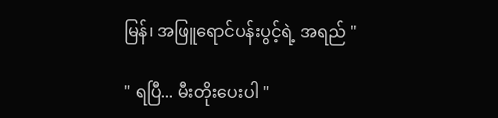မြန်၊ အဖြူရောင်ပန်းပွင့်ရဲ့ အရည် "

" ရပြီ... မီးတိုးပေးပါ "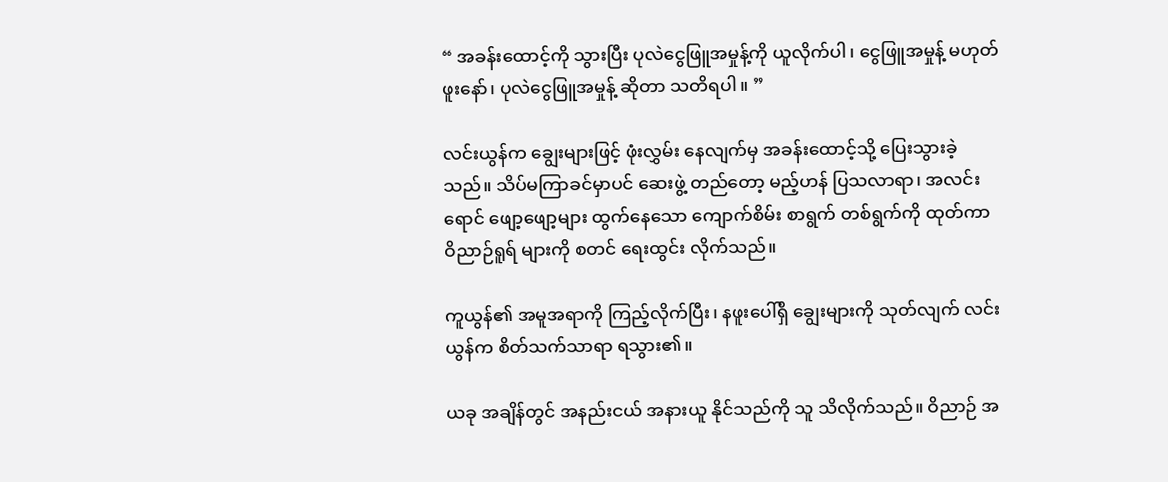“ အခန်းထောင့်ကို သွားပြီး ပုလဲငွေဖြူအမှုန့်ကို ယူလိုက်ပါ၊ ငွေဖြူအမှုန့် မဟုတ် ဖူးနော်၊ ပုလဲငွေဖြူအမှုန့် ဆိုတာ သတိရပါ။ ”

လင်းယွန်က ချွေးများဖြင့် ဖုံးလွှမ်း နေလျက်မှ အခန်းထောင့်သို့ ပြေးသွားခဲ့သည်။ သိပ်မကြာခင်မှာပင် ဆေးဖွဲ့ တည်တော့ မည့်ဟန် ပြသလာရာ၊ အလင်းရောင် ဖျော့ဖျော့များ ထွက်နေသော ကျောက်စိမ်း စာရွက် တစ်ရွက်ကို ထုတ်ကာ ဝိညာဉ်ရူရ် များကို စတင် ရေးထွင်း လိုက်သည်။

ကူယွန်၏ အမူအရာကို ကြည့်လိုက်ပြီး၊ နဖူးပေါ်ရှိ ချွေးများကို သုတ်လျက် လင်းယွန်က စိတ်သက်သာရာ ရသွား၏။

ယခု အချိန်တွင် အနည်းငယ် အနားယူ နိုင်သည်ကို သူ သိလိုက်သည်။ ဝိညာဉ် အ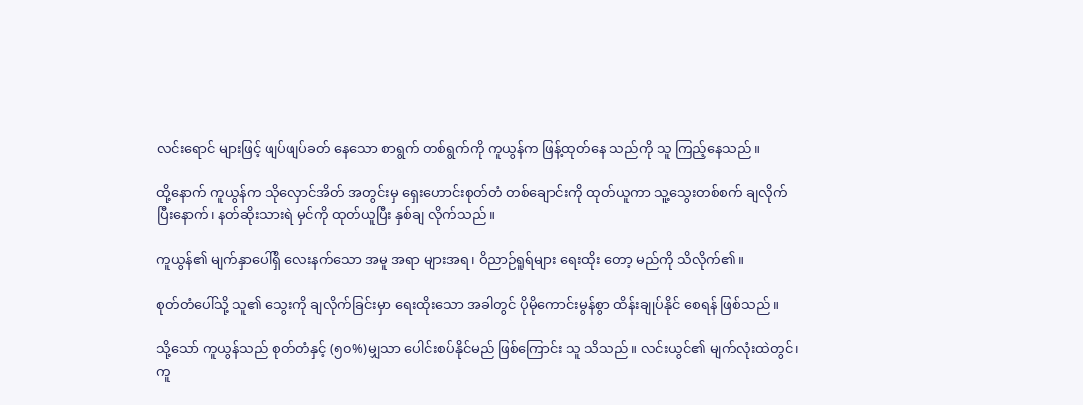လင်းရောင် များဖြင့် ဖျပ်ဖျပ်ခတ် နေသော စာရွက် တစ်ရွက်ကို ကူယွန်က ဖြန့်ထုတ်နေ သည်ကို သူ ကြည့်နေသည်။

ထို့နောက် ကူယွန်က သိုလှောင်အိတ် အတွင်းမှ ရှေးဟောင်းစုတ်တံ တစ်ချောင်းကို ထုတ်ယူကာ သူ့သွေးတစ်စက် ချလိုက် ပြီးနောက်၊ နတ်ဆိုးသားရဲ မှင်ကို ထုတ်ယူပြီး နှစ်ချ လိုက်သည်။

ကူယွန်၏ မျက်နှာပေါ်ရှိ လေးနက်သော အမူ အရာ များအရ၊ ဝိညာဉ်ရူရ်များ ရေးထိုး တော့ မည်ကို သိလိုက်၏။

စုတ်တံပေါ်သို့ သူ၏ သွေးကို ချလိုက်ခြင်းမှာ ရေးထိုးသော အခါတွင် ပိုမိုကောင်းမွန်စွာ ထိန်းချုပ်နိုင် စေရန် ဖြစ်သည်။

သို့သော် ကူယွန်သည် စုတ်တံနှင့် (၅၀%)မျှသာ ပေါင်းစပ်နိုင်မည် ဖြစ်ကြောင်း သူ သိသည်။ လင်းယွင်၏ မျက်လုံးထဲတွင်၊ ကူ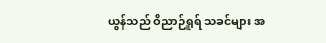ယွန်သည် ဝိညာဉ်ရူရ် သခင်များ အ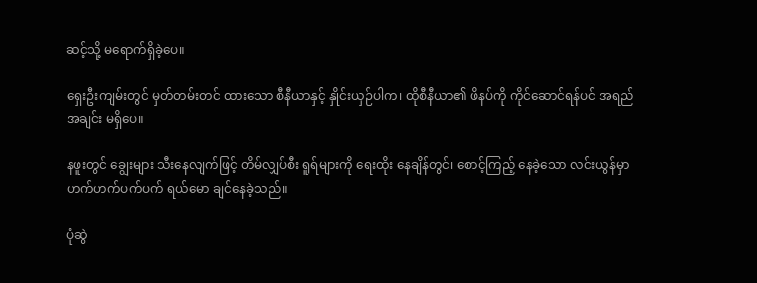ဆင့်သို့ မရောက်ရှိခဲ့ပေ။

ရှေးဦးကျမ်းတွင် မှတ်တမ်းတင် ထားသော စီနီယာနှင့် နှိုင်းယှဉ်ပါက၊ ထိုစီနီယာ၏ ဖိနပ်ကို ကိုင်ဆောင်ရန်ပင် အရည်အချင်း မရှိပေ။

နဖူးတွင် ချွေးများ သီးနေလျက်ဖြင့် တိမ်လျှပ်စီး ရူရ်များကို ရေးထိုး နေချိန်တွင်၊ စောင့်ကြည့် နေခဲ့သော လင်းယွန်မှာ ဟက်ဟက်ပက်ပက် ရယ်မော ချင်နေခဲ့သည်။

ပုံဆွဲ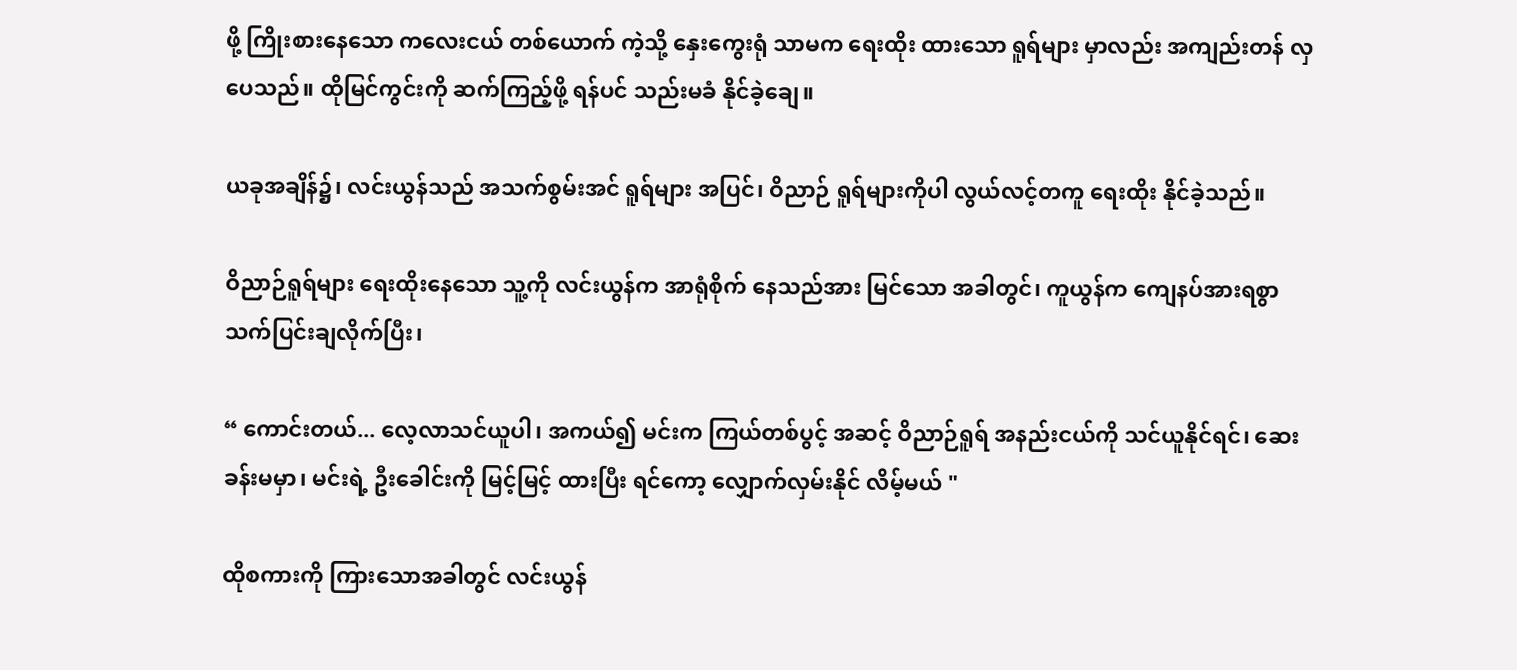ဖို့ ကြိုးစားနေသော ကလေးငယ် တစ်ယောက် ကဲ့သို့ နှေးကွေးရုံ သာမက ရေးထိုး ထားသော ရူရ်များ မှာလည်း အကျည်းတန် လှပေသည်။ ထိုမြင်ကွင်းကို ဆက်ကြည့်ဖို့ ရန်ပင် သည်းမခံ နိုင်ခဲ့ချေ။

ယခုအချိန်၌၊ လင်းယွန်သည် အသက်စွမ်းအင် ရူရ်များ အပြင်၊ ဝိညာဉ် ရူရ်များကိုပါ လွယ်လင့်တကူ ရေးထိုး နိုင်ခဲ့သည်။

ဝိညာဉ်ရူရ်များ ရေးထိုးနေသော သူ့ကို လင်းယွန်က အာရုံစိုက် နေသည်အား မြင်သော အခါတွင်၊ ကူယွန်က ကျေနပ်အားရစွာ သက်ပြင်းချလိုက်ပြီး၊

“ ကောင်းတယ်... လေ့လာသင်ယူပါ၊ အကယ်၍ မင်းက ကြယ်တစ်ပွင့် အဆင့် ဝိညာဉ်ရူရ် အနည်းငယ်ကို သင်ယူနိုင်ရင်၊ ဆေးခန်းမမှာ၊ မင်းရဲ့ ဦးခေါင်းကို မြင့်မြင့် ထားပြီး ရင်ကော့ လျှောက်လှမ်းနိုင် လိမ့်မယ် "

ထိုစကားကို ကြားသောအခါတွင် လင်းယွန်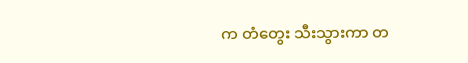က တံတွေး သီးသွားကာ တ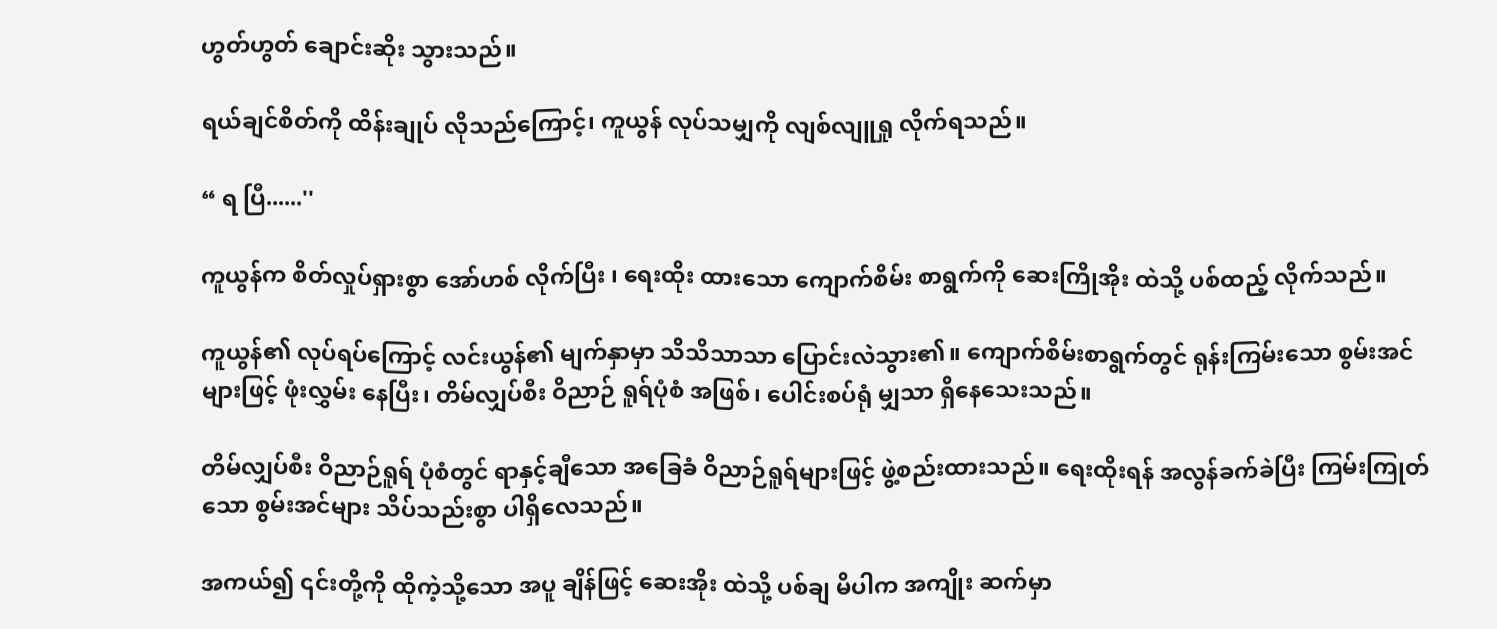ဟွတ်ဟွတ် ချောင်းဆိုး သွားသည်။

ရယ်ချင်စိတ်ကို ထိန်းချုပ် လိုသည်ကြောင့်၊ ကူယွန် လုပ်သမျှကို လျစ်လျူရှု လိုက်ရသည်။

“ ရ ပြီ......''

ကူယွန်က စိတ်လှုပ်ရှားစွာ အော်ဟစ် လိုက်ပြီး ၊ ရေးထိုး ထားသော ကျောက်စိမ်း စာရွက်ကို ဆေးကြိုအိုး ထဲသို့ ပစ်ထည့် လိုက်သည်။

ကူယွန်၏ လုပ်ရပ်ကြောင့် လင်းယွန်၏ မျက်နှာမှာ သိသိသာသာ ပြောင်းလဲသွား၏။ ကျောက်စိမ်းစာရွက်တွင် ရုန်းကြမ်းသော စွမ်းအင် များဖြင့် ဖုံးလွှမ်း နေပြီး၊ တိမ်လျှပ်စီး ဝိညာဉ် ရူရ်ပုံစံ အဖြစ်၊ ပေါင်းစပ်ရုံ မျှသာ ရှိနေသေးသည်။

တိမ်လျှပ်စီး ဝိညာဉ်ရူရ် ပုံစံတွင် ရာနှင့်ချီသော အခြေခံ ဝိညာဉ်ရူရ်များဖြင့် ဖွဲ့စည်းထားသည်။ ရေးထိုးရန် အလွန်ခက်ခဲပြီး ကြမ်းကြုတ်သော စွမ်းအင်များ သိပ်သည်းစွာ ပါရှိလေသည်။

အကယ်၍ ၎င်းတို့ကို ထိုကဲ့သို့သော အပူ ချိန်ဖြင့် ဆေးအိုး ထဲသို့ ပစ်ချ မိပါက အကျိုး ဆက်မှာ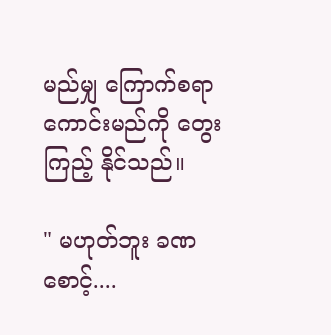မည်မျှ ကြောက်စရာ ကောင်းမည်ကို တွေးကြည့် နိုင်သည်။

" မဟုတ်ဘူး ခဏစောင့်....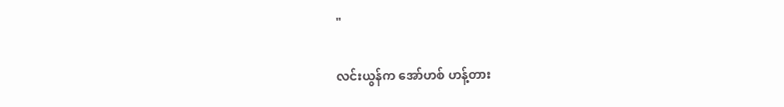"

လင်းယွန်က အော်ဟစ် ဟန့်တား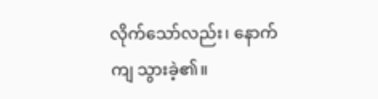လိုက်သော်လည်း၊ နောက်ကျ သွားခဲ့၏။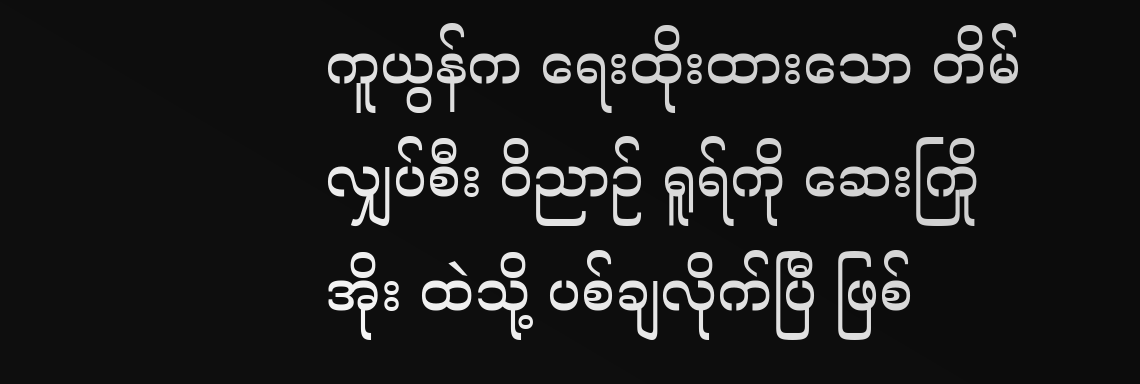ကူယွန်က ရေးထိုးထားသော တိမ်လျှပ်စီး ဝိညာဉ် ရူရ်ကို ဆေးကြိုအိုး ထဲသို့ ပစ်ချလိုက်ပြီ ဖြစ်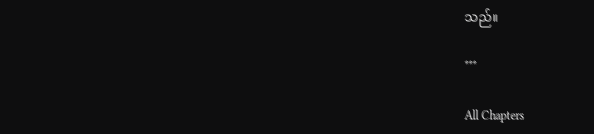သည်။

***

All Chapters